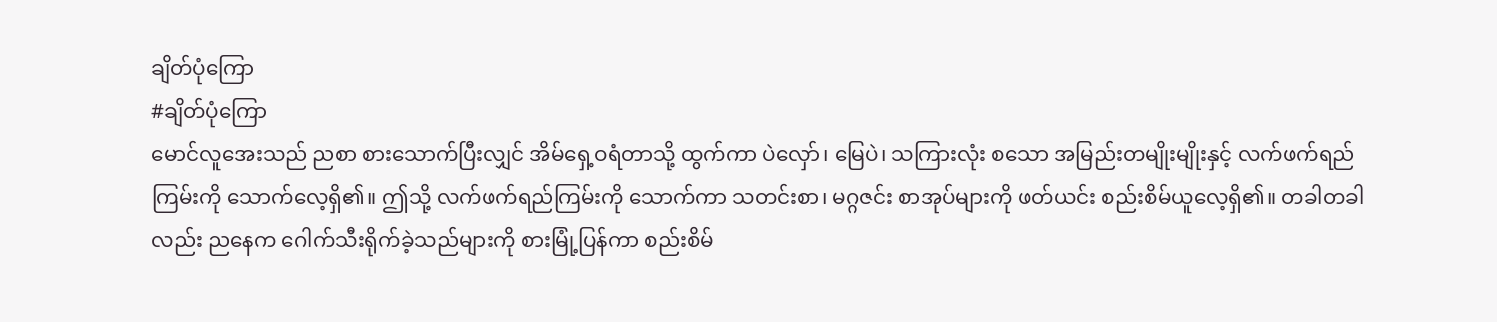ချိတ်ပုံကြော
#ချိတ်ပုံကြော
မောင်လူအေးသည် ညစာ စားသောက်ပြီးလျှင် အိမ်ရှေ့ဝရံတာသို့ ထွက်ကာ ပဲလှော်၊ မြေပဲ၊ သကြားလုံး စသော အမြည်းတမျိုးမျိုးနှင့် လက်ဖက်ရည်ကြမ်းကို သောက်လေ့ရှိ၏။ ဤသို့ လက်ဖက်ရည်ကြမ်းကို သောက်ကာ သတင်းစာ၊ မဂ္ဂဇင်း စာအုပ်များကို ဖတ်ယင်း စည်းစိမ်ယူလေ့ရှိ၏။ တခါတခါလည်း ညနေက ဂေါက်သီးရိုက်ခဲ့သည်များကို စားမြုံ့ပြန်ကာ စည်းစိမ်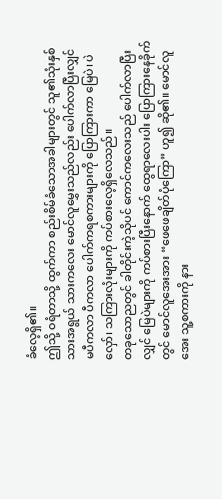ခံလေ့ရှိ၏။
ဤသို့ ဝရံတာသို့ ထွက်ကာ စည်းစိမ်ခံသောအခါများတွင် သူ၏သုံးနှစ်သားအရွယ် သားကလေး မောင်လူမွှေးသည်လည်း ပေါက်လာပြီးလျှင် မပီကလာ ပီကလာ ပေါက်ကရစကားများကို ပြောကြားကာ မြေပဲ၊ ပဲလှော်၊ သကြားလုံးများကို ကပ်စားလေ့ရှိလေသည်။
တခုသောညတွင် ခါတိုင်းကဲ့သိုပင် ကောင်ကလေးသည် ပေါက်လာပြီးလျှင် မြေပဲများကို ကပ်စားပြီးနောက် ထွေရာလေးပါး ပြောကြားနေခိုက်တွင် မောင်လူအေးအား “ဖေဖေချိတ်ပုံကြော” ဟူ၍ ဆို၏။ မောင်လူအေး သူ့စကားကို နား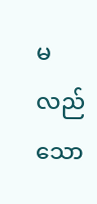မလည်သော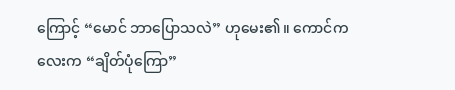ကြောင့် “မောင် ဘာပြောသလဲ” ဟုမေး၏။ ကောင်ကလေးက “ချိတ်ပုံကြော”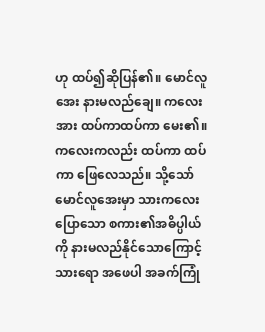ဟု ထပ်၍ဆိုပြန်၏။ မောင်လူအေး နားမလည်ချေ။ ကလေးအား ထပ်ကာထပ်ကာ မေး၏။ ကလေးကလည်း ထပ်ကာ ထပ်ကာ ဖြေလေသည်။ သို့သော် မောင်လူအေးမှာ သားကလေးပြောသော စကား၏အဓိပ္ပါယ်ကို နားမလည်နိုင်သောကြောင့် သားရော အဖေပါ အခက်ကြုံ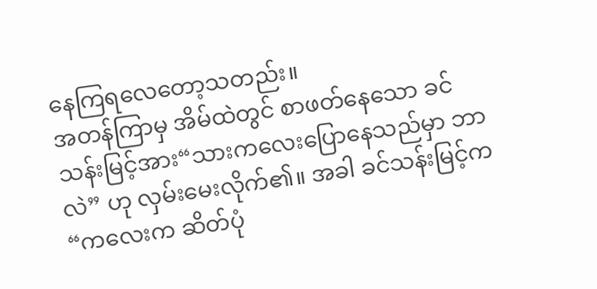နေကြရလေတော့သတည်း။
အတန်ကြာမှ အိမ်ထဲတွင် စာဖတ်နေသော ခင်သန်းမြင့်အား“သားကလေးပြောနေသည်မှာ ဘာလဲ” ဟု လှမ်းမေးလိုက်၏။ အခါ ခင်သန်းမြင့်က “ကလေးက ဆိတ်ပုံ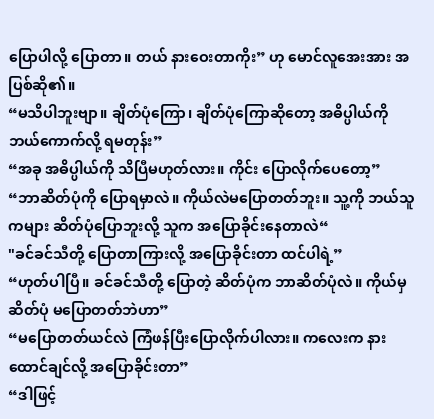ပြောပါလို့ ပြောတာ။ တယ် နားဝေးတာကိုး” ဟု မောင်လူအေးအား အပြစ်ဆို၏။
“မသိပါဘူးဗျာ။ ချိတ်ပုံကြော၊ ချိတ်ပုံကြောဆိုတော့ အဓိပ္ပါယ်ကို ဘယ်ကောက်လို့ ရမတုန်း”
“အခု အဓိပ္ပါယ်ကို သိပြီမဟုတ်လား။ ကိုင်း ပြောလိုက်ပေတော့”
“ဘာဆိတ်ပုံကို ပြောရမှာလဲ။ ကိုယ်လဲမပြောတတ်ဘူး။ သူ့ကို ဘယ်သူကများ ဆိတ်ပုံပြောဘူးလို့ သူက အပြောခိုင်းနေတာလဲ“
"ခင်ခင်သီတို့ ပြောတာကြားလို့ အပြောခိုင်းတာ ထင်ပါရဲ့”
“ဟုတ်ပါပြီ။ ခင်ခင်သီတို့ ပြောတဲ့ ဆိတ်ပုံက ဘာဆိတ်ပုံလဲ။ ကိုယ်မှ ဆိတ်ပုံ မပြောတတ်ဘဲဟာ”
“မပြောတတ်ယင်လဲ ကြံဖန်ပြီးပြောလိုက်ပါလား။ ကလေးက နားထောင်ချင်လို့ အပြောခိုင်းတာ”
“ဒါဖြင့်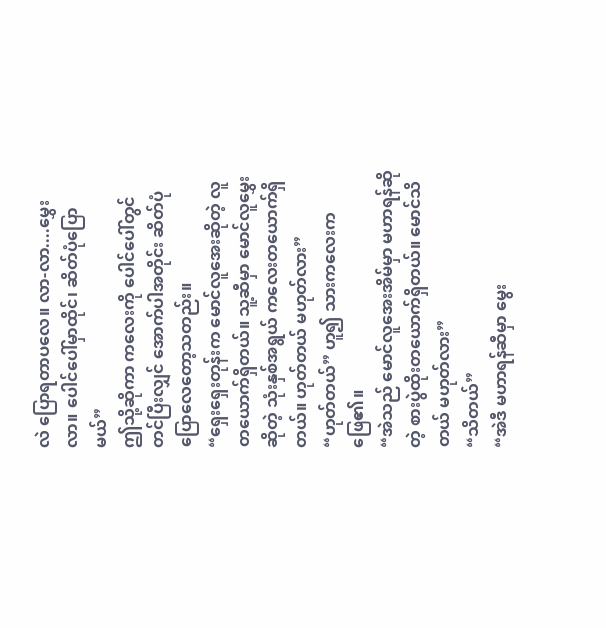လဲ ပြောရတာပလေ။ လာ-လာ....မွှေးလာ။ ပေါင်ပေါ်မှာထိုင်၊ ဆိတ်ပုံပြောမယ်”
ဤသို့ဆိုကာ ကလေးကို ပေါင်ပေါ်တွင် တင်ပြီးလျှင် အောက်ပါအတိုင်း ဆိတ်ပုံပြောလေတော့သတည်း။
“ရှေးရှေးတုန်းက မောင်လူအေးဆိုတဲ့ လူတယောက်ရှိတယ်။ သူ့ဆီမှာ မောင်လူမွှေးဆိုတဲ့ သုံးနှစ်အရွယ် ကလေးတယောက်ရှိတယ်။ ဟုတ်တယ် မဟုတ်လား”
“ဟုတ်တယ်” ဟူ၍ သားကလေးက ဖြေ၏။
“အဲသည် မောင်လူအေးအိမ်မှာ မဟာရန်ဆိုတဲ့ စားပွဲထိုးတယောက်ရှိတယ်။ မောင်သိတယ် မဟုတ်လား”
“သိတယ်”
“အဲဒီ မဟာရန်ဆီမှာ မွေး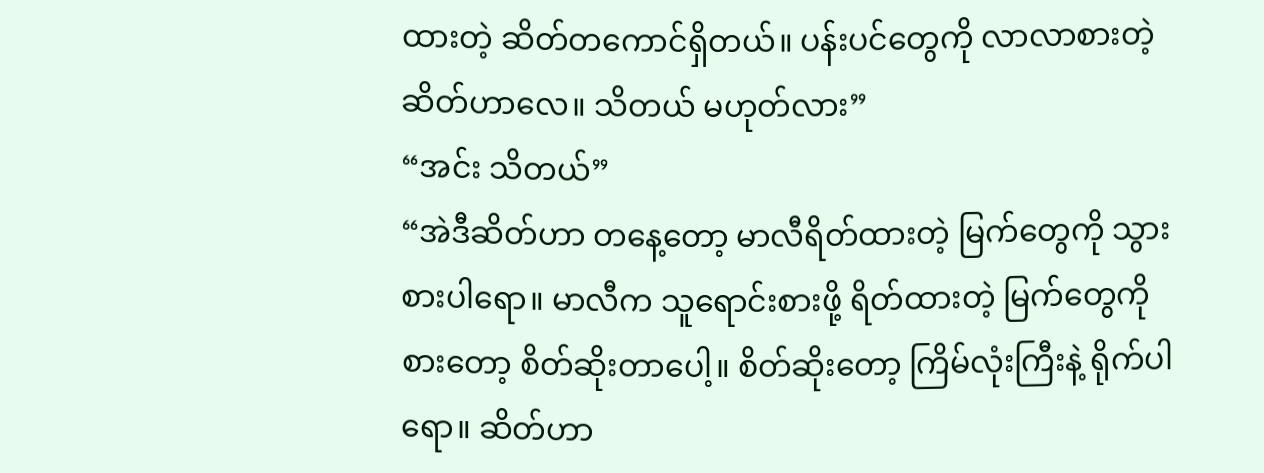ထားတဲ့ ဆိတ်တကောင်ရှိတယ်။ ပန်းပင်တွေကို လာလာစားတဲ့ ဆိတ်ဟာလေ။ သိတယ် မဟုတ်လား”
“အင်း သိတယ်”
“အဲဒီဆိတ်ဟာ တနေ့တော့ မာလီရိတ်ထားတဲ့ မြက်တွေကို သွားစားပါရော။ မာလီက သူရောင်းစားဖို့ ရိတ်ထားတဲ့ မြက်တွေကို စားတော့ စိတ်ဆိုးတာပေါ့။ စိတ်ဆိုးတော့ ကြိမ်လုံးကြီးနဲ့ ရိုက်ပါရော။ ဆိတ်ဟာ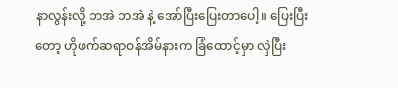နာလွန်းလို့ ဘအဲ ဘအဲ နဲ့ အော်ပြီးပြေးတာပေါ့။ ပြေးပြီးတော့ ဟိုဖက်ဆရာဝန်အိမ်နားက ခြံထောင့်မှာ လှဲပြီး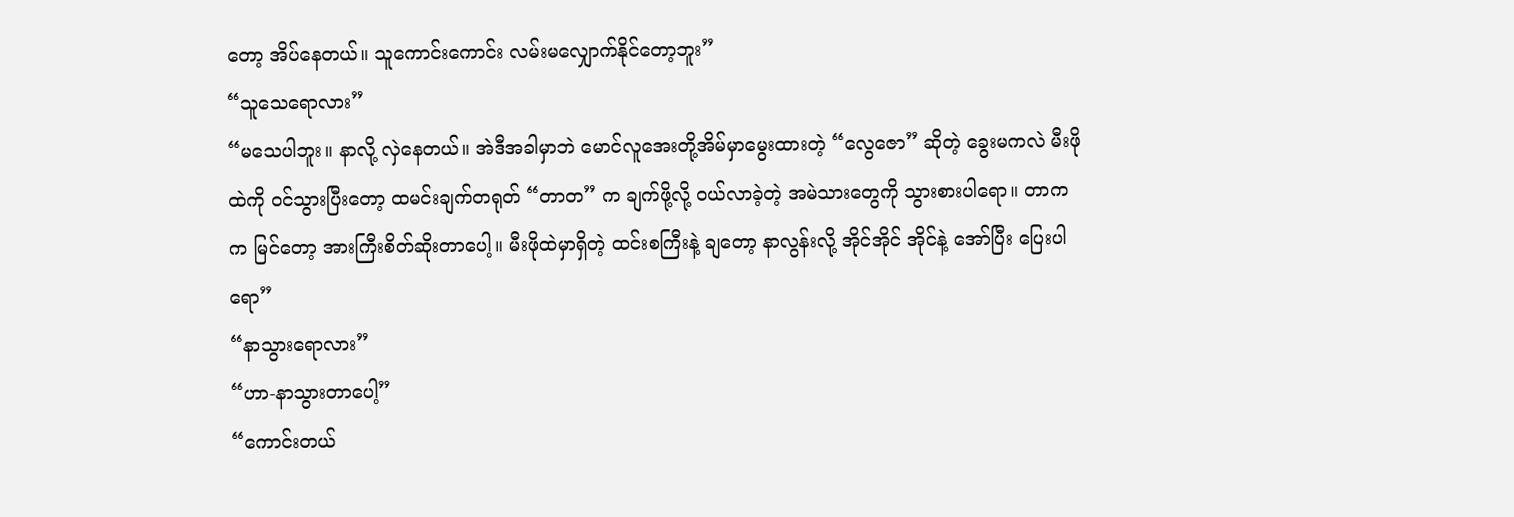တော့ အိပ်နေတယ်။ သူကောင်းကောင်း လမ်းမလျှောက်နိုင်တော့ဘူး”
“သူသေရောလား”
“မသေပါဘူး။ နာလို့ လှဲနေတယ်။ အဲဒီအခါမှာဘဲ မောင်လူအေးတို့အိမ်မှာမွေးထားတဲ့ “လွေဇော” ဆိုတဲ့ ခွေးမကလဲ မီးဖိုထဲကို ဝင်သွားပြီးတော့ ထမင်းချက်တရုတ် “တာတ” က ချက်ဖို့လို့ ဝယ်လာခဲ့တဲ့ အမဲသားတွေကို သွားစားပါရော။ တာကက မြင်တော့ အားကြီးစိတ်ဆိုးတာပေါ့။ မီးဖိုထဲမှာရှိတဲ့ ထင်းစကြီးနဲ့ ချတော့ နာလွန်းလို့ အိုင်အိုင် အိုင်နဲ့ အော်ပြီး ပြေးပါရော”
“နာသွားရောလား”
“ဟာ-နာသွားတာပေါ့”
“ကောင်းတယ်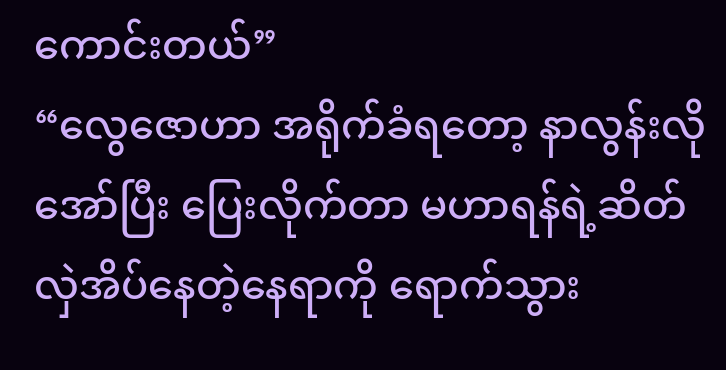ကောင်းတယ်”
“လွေဇောဟာ အရိုက်ခံရတော့ နာလွန်းလိုအော်ပြီး ပြေးလိုက်တာ မဟာရန်ရဲ့ဆိတ် လှဲအိပ်နေတဲ့နေရာကို ရောက်သွား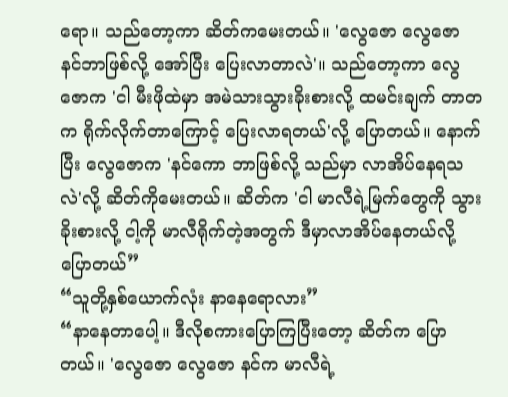ရော။ သည်တော့ကာ ဆိတ်ကမေးတယ်။ 'လွေဇော လွေဇော နင်ဘာဖြစ်လို့ အော်ပြီး ပြေးလာတာလဲ'။ သည်တော့ကာ လွေဇောက 'ငါ မီးဖိုထဲမှာ အမဲသားသွားခိုးစားလို့ ထမင်းချက် တာတက ရိုက်လိုက်တာကြောင့် ပြေးလာရတယ်'လို့ ပြောတယ်။ နောက်ပြီး လွေဇောက 'နင်ကော ဘာဖြစ်လို့ သည်မှာ လာအိပ်နေရသလဲ'လို့ ဆိတ်ကိုမေးတယ်။ ဆိတ်က 'ငါ မာလီရဲ့မြက်တွေကို သွားခိုးစားလို့ ငါ့ကို မာလီရိုက်တဲ့အတွက် ဒီမှာလာအိပ်နေတယ်လို့ ပြောတယ်”
“သူတို့နှစ်ယောက်လုံး နာနေရောလား”
“နာနေတာပေါ့။ ဒီလိုစကားပြောကြပြီးတော့ ဆိတ်က ပြောတယ်။ 'လွေဇော လွေဇော နင်က မာလီရဲ့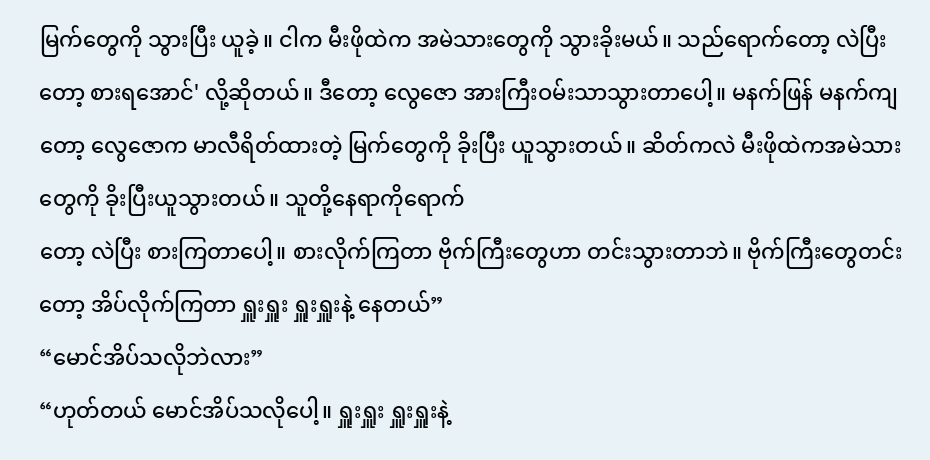မြက်တွေကို သွားပြီး ယူခဲ့။ ငါက မီးဖိုထဲက အမဲသားတွေကို သွားခိုးမယ်။ သည်ရောက်တော့ လဲပြီးတော့ စားရအောင်' လို့ဆိုတယ်။ ဒီတော့ လွေဇော အားကြီးဝမ်းသာသွားတာပေါ့။ မနက်ဖြန် မနက်ကျတော့ လွေဇောက မာလီရိတ်ထားတဲ့ မြက်တွေကို ခိုးပြီး ယူသွားတယ်။ ဆိတ်ကလဲ မီးဖိုထဲကအမဲသားတွေကို ခိုးပြီးယူသွားတယ်။ သူတို့နေရာကိုရောက်
တော့ လဲပြီး စားကြတာပေါ့။ စားလိုက်ကြတာ ဗိုက်ကြီးတွေဟာ တင်းသွားတာဘဲ။ ဗိုက်ကြီးတွေတင်းတော့ အိပ်လိုက်ကြတာ ရှူးရှူး ရှူးရှူးနဲ့ နေတယ်”
“မောင်အိပ်သလိုဘဲလား”
“ဟုတ်တယ် မောင်အိပ်သလိုပေါ့။ ရှူးရှူး ရှူးရှူးနဲ့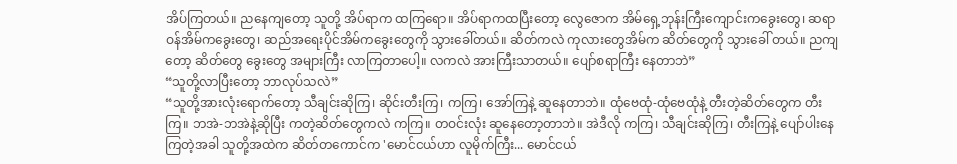အိပ်ကြတယ်။ ညနေကျတော့ သူတို့ အိပ်ရာက ထကြရော။ အိပ်ရာကထပြီးတော့ လွေဇောက အိမ်ရှေ့ဘုန်းကြီးကျောင်းကခွေးတွေ၊ ဆရာဝန်အိမ်ကခွေးတွေ၊ ဆည်အရေးပိုင်အိမ်ကခွေးတွေကို သွားခေါ်တယ်။ ဆိတ်ကလဲ ကုလားတွေအိမ်က ဆိတ်တွေကို သွားခေါ် တယ်။ ညကျတော့ ဆိတ်တွေ ခွေးတွေ အများကြီး လာကြတာပေါ့။ လကလဲ အားကြီးသာတယ်။ ပျော်စရာကြီး နေတာဘဲ”
“သူတို့လာပြီးတော့ ဘာလုပ်သလဲ”
“သူတို့အားလုံးရောက်တော့ သီချင်းဆိုကြ၊ ဆိုင်းတီးကြ၊ ကကြ၊ အော်ကြနဲ့ ဆူနေတာဘဲ။ ထုံဗေထုံ-ထုံဗေထုံနဲ့ တီးတဲ့ဆိတ်တွေက တီးကြ။ ဘအဲ-ဘအဲနဲ့ဆိုပြီး ကတဲ့ဆိတ်တွေကလဲ ကကြ။ တဝင်းလုံး ဆူနေတော့တာဘဲ။ အဲဒီလို ကကြ၊ သီချင်းဆိုကြ၊ တီးကြနဲ့ ပျော်ပါးနေကြတဲ့အခါ သူတို့အထဲက ဆိတ်တကောင်က 'မောင်ငယ်ဟာ လူမိုက်ကြီး... မောင်ငယ်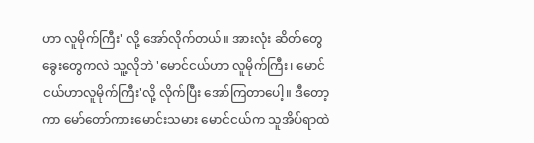ဟာ လူမိုက်ကြီး' လို့ အော်လိုက်တယ်။ အားလုံး ဆိတ်တွေ ခွေးတွေကလဲ သူ့လိုဘဲ 'မောင်ငယ်ဟာ လူမိုက်ကြီး၊ မောင်ငယ်ဟာလူမိုက်ကြီး'လို့ လိုက်ပြီး အော်ကြတာပေါ့။ ဒီတော့ကာ မော်တော်ကားမောင်းသမား မောင်ငယ်က သူအိပ်ရာထဲ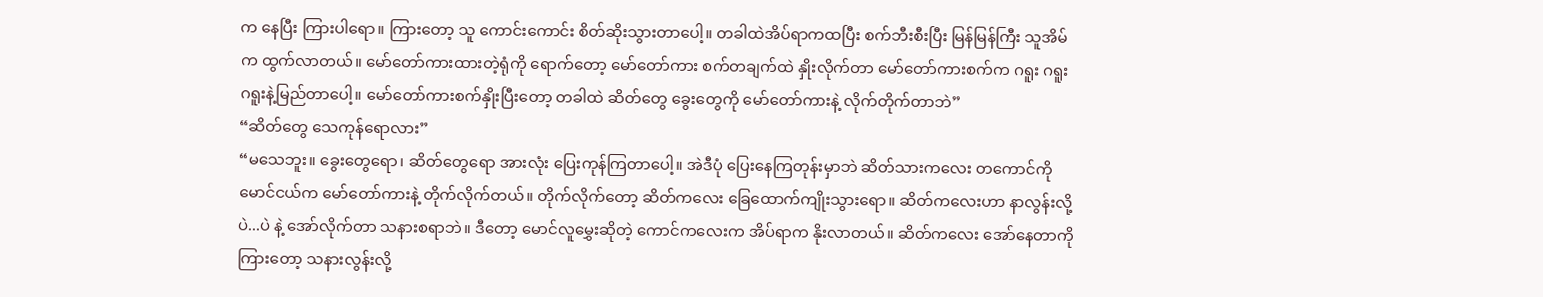က နေပြီး ကြားပါရော။ ကြားတော့ သူ ကောင်းကောင်း စိတ်ဆိုးသွားတာပေါ့။ တခါထဲအိပ်ရာကထပြီး စက်ဘီးစီးပြီး မြန်မြန်ကြီး သူအိမ်က ထွက်လာတယ်။ မော်တော်ကားထားတဲ့ရုံကို ရောက်တော့ မော်တော်ကား စက်တချက်ထဲ နှိုးလိုက်တာ မော်တော်ကားစက်က ဂရူး ဂရူး ဂရူးနဲ့မြည်တာပေါ့။ မော်တော်ကားစက်နှိုးပြီးတော့ တခါထဲ ဆိတ်တွေ ခွေးတွေကို မော်တော်ကားနဲ့ လိုက်တိုက်တာဘဲ”
“ဆိတ်တွေ သေကုန်ရောလား”
“မသေဘူး။ ခွေးတွေရော၊ ဆိတ်တွေရော အားလုံး ပြေးကုန်ကြတာပေါ့။ အဲဒီပုံ ပြေးနေကြတုန်းမှာဘဲ ဆိတ်သားကလေး တကောင်ကို မောင်ငယ်က မော်တော်ကားနဲ့ တိုက်လိုက်တယ်။ တိုက်လိုက်တော့ ဆိတ်ကလေး ခြေထောက်ကျိုးသွားရော။ ဆိတ်ကလေးဟာ နာလွန်းလို့ ပဲ...ပဲ နဲ့ အော်လိုက်တာ သနားစရာဘဲ။ ဒီတော့ မောင်လူမွှေးဆိုတဲ့ ကောင်ကလေးက အိပ်ရာက နိုးလာတယ်။ ဆိတ်ကလေး အော်နေတာကို ကြားတော့ သနားလွန်းလို့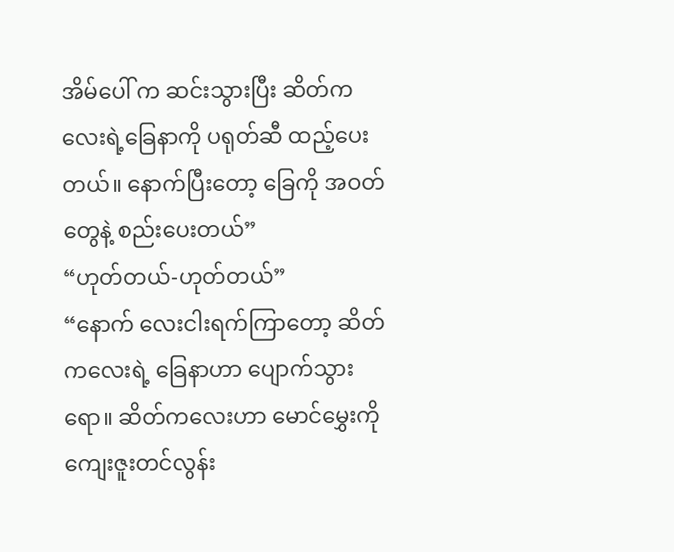အိမ်ပေါ် က ဆင်းသွားပြီး ဆိတ်ကလေးရဲ့ခြေနာကို ပရုတ်ဆီ ထည့်ပေးတယ်။ နောက်ပြီးတော့ ခြေကို အဝတ်တွေနဲ့ စည်းပေးတယ်”
“ဟုတ်တယ်-ဟုတ်တယ်”
“နောက် လေးငါးရက်ကြာတော့ ဆိတ်ကလေးရဲ့ ခြေနာဟာ ပျောက်သွားရော။ ဆိတ်ကလေးဟာ မောင်မွှေးကို ကျေးဇူးတင်လွန်း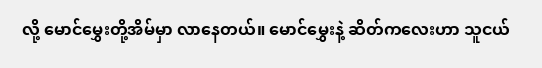လို့ မောင်မွှေးတို့အိမ်မှာ လာနေတယ်။ မောင်မွှေးနဲ့ ဆိတ်ကလေးဟာ သူငယ်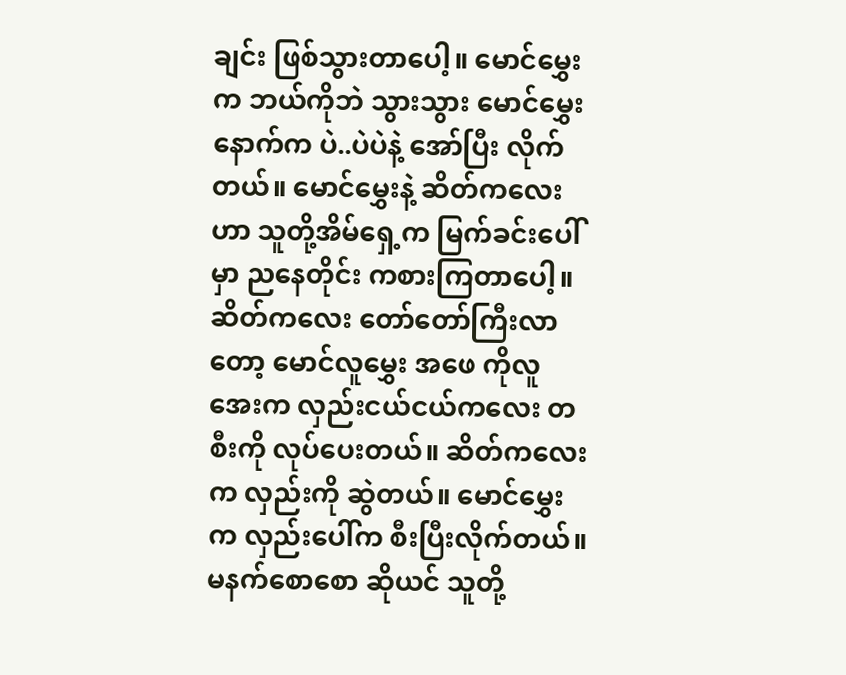ချင်း ဖြစ်သွားတာပေါ့။ မောင်မွှေးက ဘယ်ကိုဘဲ သွားသွား မောင်မွှေးနောက်က ပဲ..ပဲပဲနဲ့ အော်ပြီး လိုက်တယ်။ မောင်မွှေးနဲ့ ဆိတ်ကလေးဟာ သူတို့အိမ်ရှေ့က မြက်ခင်းပေါ်မှာ ညနေတိုင်း ကစားကြတာပေါ့။ ဆိတ်ကလေး တော်တော်ကြီးလာတော့ မောင်လူမွှေး အဖေ ကိုလူအေးက လှည်းငယ်ငယ်ကလေး တစီးကို လုပ်ပေးတယ်။ ဆိတ်ကလေးက လှည်းကို ဆွဲတယ်။ မောင်မွှေးက လှည်းပေါ်က စီးပြီးလိုက်တယ်။ မနက်စောစော ဆိုယင် သူတို့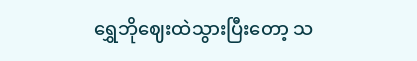ရွှေဘိုဈေးထဲသွားပြီးတော့ သ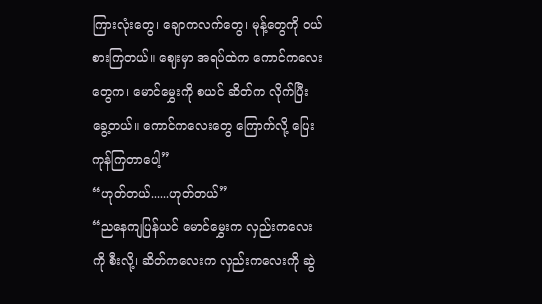ကြားလုံးတွေ၊ ချောကလက်တွေ၊ မုန့်တွေကို ဝယ်စားကြတယ်။ ဈေးမှာ အရပ်ထဲက ကောင်ကလေးတွေက၊ မောင်မွှေးကို စယင် ဆိတ်က လိုက်ပြီး ခွေ့တယ်။ ကောင်ကလေးတွေ ကြောက်လို့ ပြေးကုန်ကြတာပေါ့”
“ဟုတ်တယ်......ဟုတ်တယ်”
“ညနေကျပြန်ယင် မောင်မွှေးက လှည်းကလေးကို စီးလို့၊ ဆိတ်ကလေးက လှည်းကလေးကို ဆွဲ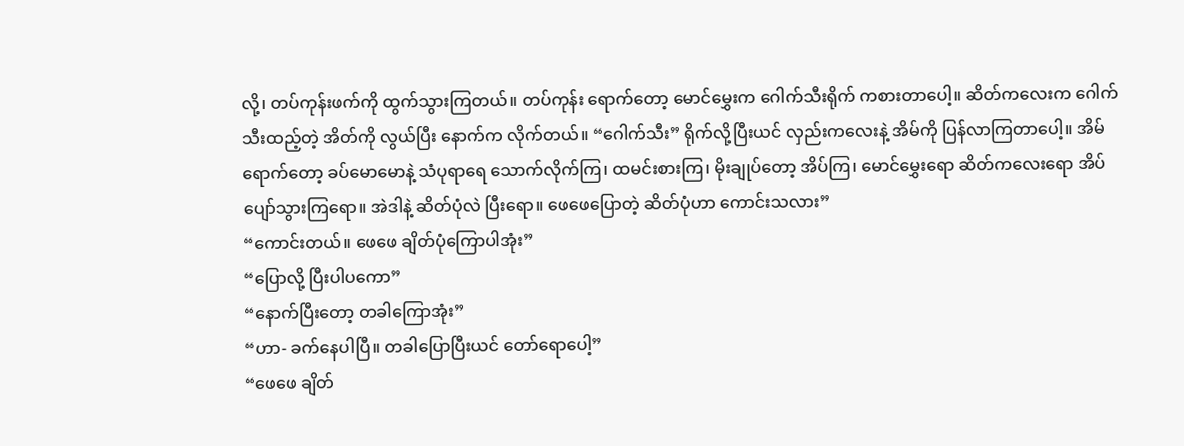လို့၊ တပ်ကုန်းဖက်ကို ထွက်သွားကြတယ်။ တပ်ကုန်း ရောက်တော့ မောင်မွှေးက ဂေါက်သီးရိုက် ကစားတာပေါ့။ ဆိတ်ကလေးက ဂေါက်သီးထည့်တဲ့ အိတ်ကို လွယ်ပြီး နောက်က လိုက်တယ်။ “ဂေါက်သီး” ရိုက်လို့ပြီးယင် လှည်းကလေးနဲ့ အိမ်ကို ပြန်လာကြတာပေါ့။ အိမ်ရောက်တော့ ခပ်မောမောနဲ့ သံပုရာရေ သောက်လိုက်ကြ၊ ထမင်းစားကြ၊ မိုးချုပ်တော့ အိပ်ကြ၊ မောင်မွှေးရော ဆိတ်ကလေးရော အိပ်ပျော်သွားကြရော။ အဲဒါနဲ့ ဆိတ်ပုံလဲ ပြီးရော။ ဖေဖေပြောတဲ့ ဆိတ်ပုံဟာ ကောင်းသလား”
“ကောင်းတယ်။ ဖေဖေ ချိတ်ပုံကြောပါအုံး”
“ပြောလို့ ပြီးပါပကော”
“နောက်ပြီးတော့ တခါကြောအုံး”
“ဟာ- ခက်နေပါပြီ။ တခါပြောပြီးယင် တော်ရောပေါ့”
“ဖေဖေ ချိတ်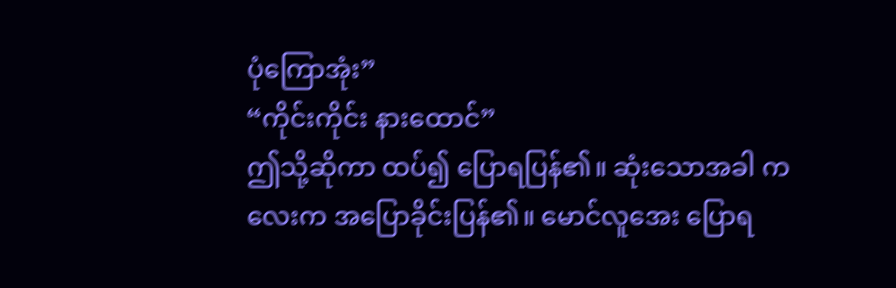ပုံကြောအုံး”
“ကိုင်းကိုင်း နားထောင်”
ဤသို့ဆိုကာ ထပ်၍ ပြောရပြန်၏။ ဆုံးသောအခါ ကလေးက အပြောခိုင်းပြန်၏။ မောင်လူအေး ပြောရ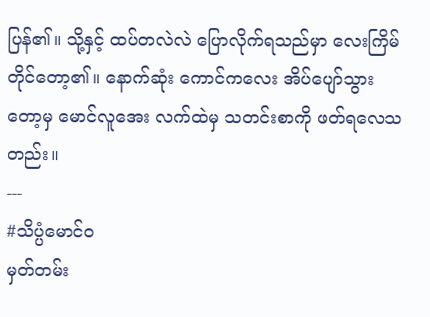ပြန်၏။ သို့နှင့် ထပ်တလဲလဲ ပြောလိုက်ရသည်မှာ လေးကြိမ်တိုင်တော့၏။ နောက်ဆုံး ကောင်ကလေး အိပ်ပျော်သွားတော့မှ မောင်လူအေး လက်ထဲမှ သတင်းစာကို ဖတ်ရလေသတည်း။
---
#သိပ္ပံမောင်ဝ
မှတ်တမ်း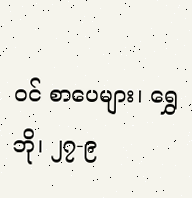ဝင် စာပေများ၊ ရွှေဘို၊ ၂၇-၉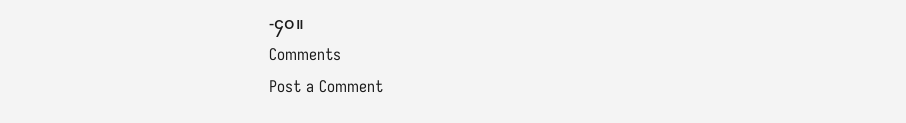-၄၀။
Comments
Post a Comment